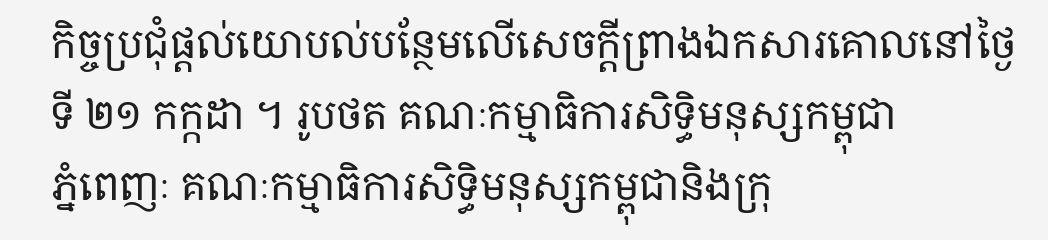កិច្ចប្រជុំផ្តល់យោបល់បន្ថែមលើសេចក្តីព្រាងឯកសារគោលនៅថ្ងៃទី ២១ កក្កដា ។ រូបថត គណៈកម្មាធិការសិទ្ធិមនុស្សកម្ពុជា
ភ្នំពេញៈ គណៈកម្មាធិការសិទ្ធិមនុស្សកម្ពុជានិងក្រុ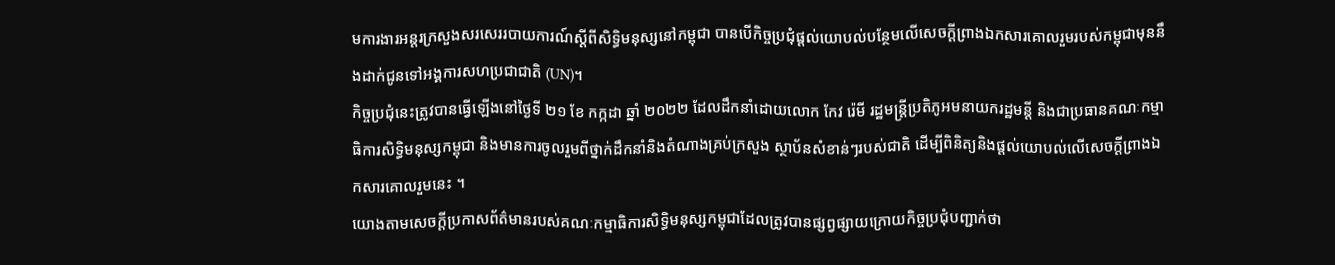មការងារអន្តរក្រសួងសរសេររបាយការណ៍ស្ដីពីសិទ្ធិមនុស្សនៅកម្ពុជា បានបើកិច្ចប្រជុំផ្តល់យោបល់បន្ថែមលើសេចក្តីព្រាងឯកសារគោលរួមរបស់កម្ពុជាមុននឹងដាក់ជូនទៅអង្គការសហប្រជាជាតិ (UN)។
កិច្ចប្រជុំនេះត្រូវបានធ្វើឡើងនៅថ្ងៃទី ២១ ខែ កក្កដា ឆ្នាំ ២០២២ ដែលដឹកនាំដោយលោក កែវ រ៉េមី រដ្ឋមន្ត្រីប្រតិភូអមនាយករដ្ឋមន្តី និងជាប្រធានគណៈកម្មាធិការសិទ្ធិមនុស្សកម្ពុជា និងមានការចូលរួមពីថ្នាក់ដឹកនាំនិងតំណាងគ្រប់ក្រសួង ស្ថាប័នសំខាន់ៗរបស់ជាតិ ដើម្បីពិនិត្យនិងផ្តល់យោបល់លើសេចក្តីព្រាងឯកសារគោលរួមនេះ ។
យោងតាមសេចក្តីប្រកាសព័ត៌មានរបស់គណៈកម្មាធិការសិទ្ធិមនុស្សកម្ពុជាដែលត្រូវបានផ្សព្វផ្សាយក្រោយកិច្ចប្រជុំបញ្ជាក់ថា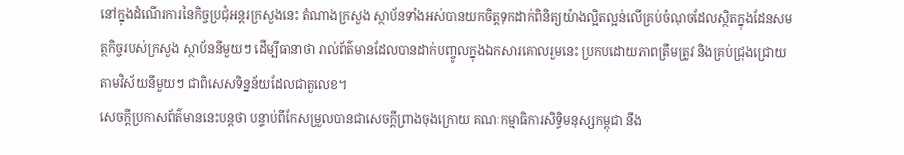នៅក្នុងដំណើរការនៃកិច្ចប្រជុំអន្តរក្រសួងនេះ តំណាងក្រសួង ស្ថាប័នទាំងអស់បានយកចិត្តទុកដាក់ពិនិត្យយ៉ាងល្អិតល្អន់លើគ្រប់ចំណុចដែលស្ថិតក្នុងដែនសមត្ថកិច្ចរបស់ក្រសួង ស្ថាប័ននីមួយៗ ដើម្បីធានាថា រាល់ព័ត៌មានដែលបានដាក់បញ្ចូលក្នុងឯកសារគោលរួមនេះ ប្រកបដោយភាពត្រឹមត្រូវ និងគ្រប់ជ្រុងជ្រោយតាមវិស័យនីមួយៗ ជាពិសេសទិន្នន័យដែលជាតួលេខ។
សេចក្តីប្រកាសព័ត៌មាននេះបន្តថា បន្ទាប់ពីកែសម្រួលបានជាសេចក្តីព្រាងចុងក្រោយ គណៈកម្មាធិការសិទ្ធិមនុស្សកម្ពុជា នឹង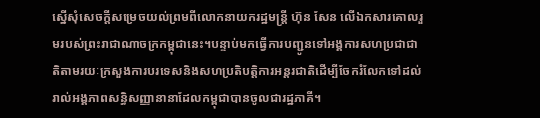ស្នើសុំសេចក្ដីសម្រេចយល់ព្រមពីលោកនាយករដ្ឋមន្ត្រី ហ៊ុន សែន លើឯកសារគោលរួមរបស់ព្រះរាជាណាចក្រកម្ពុជានេះ។បន្ទាប់មកធ្វើការបញ្ជូនទៅអង្គការសហប្រជាជាតិតាមរយៈក្រសួងការបរទេសនិងសហប្រតិបត្តិការអន្តរជាតិដើម្បីចែករំលែកទៅដល់រាល់អង្គភាពសន្ធិសញ្ញានានាដែលកម្ពុជាបានចូលជារដ្ឋភាគី។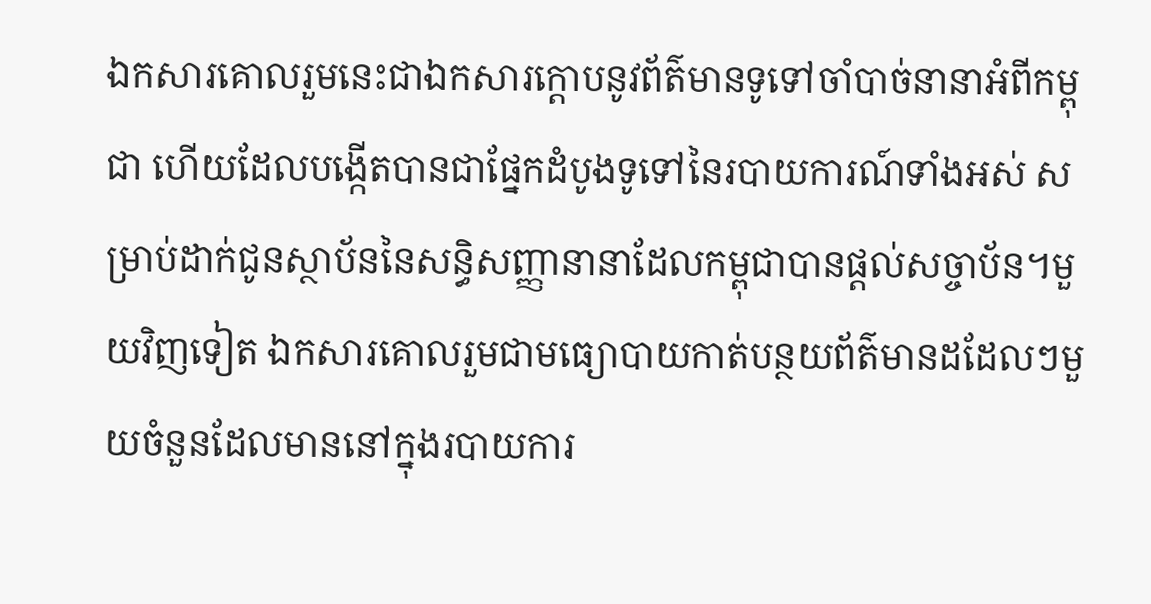ឯកសារគោលរួមនេះជាឯកសារក្ដោបនូវព័ត៌មានទូទៅចាំបាច់នានាអំពីកម្ពុជា ហើយដែលបង្កើតបានជាផ្នែកដំបូងទូទៅនៃរបាយការណ៍ទាំងអស់ សម្រាប់ដាក់ជូនស្ថាប័ននៃសន្ធិសញ្ញានានាដែលកម្ពុជាបានផ្តល់សច្ចាប័ន។មួយវិញទៀត ឯកសារគោលរួមជាមធ្យោបាយកាត់បន្ថយព័ត៌មានដដែលៗមួយចំនួនដែលមាននៅក្នុងរបាយការ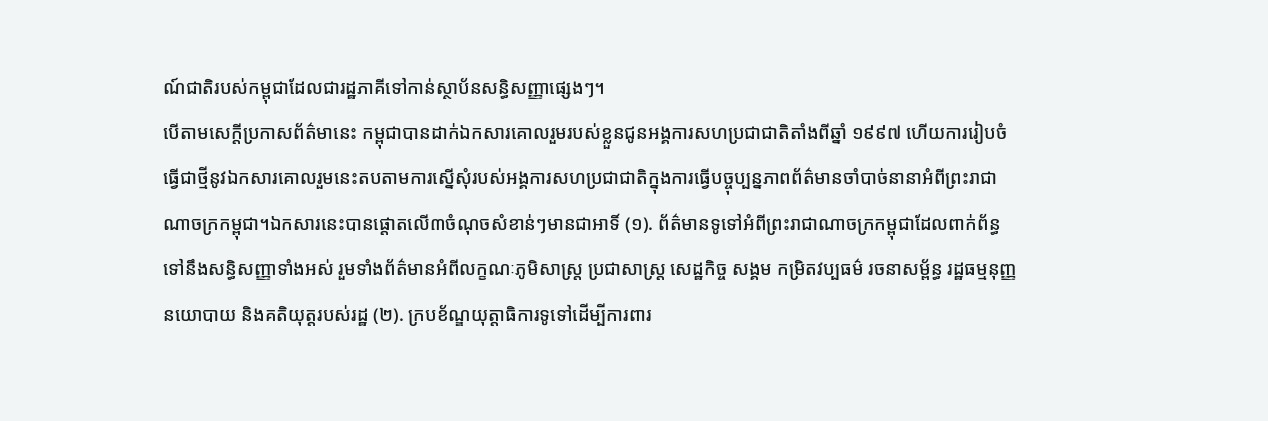ណ៍ជាតិរបស់កម្ពុជាដែលជារដ្ឋភាគីទៅកាន់ស្ថាប័នសន្ធិសញ្ញាផ្សេងៗ។
បើតាមសេក្តីប្រកាសព័ត៌មានេះ កម្ពុជាបានដាក់ឯកសារគោលរួមរបស់ខ្លួនជូនអង្គការសហប្រជាជាតិតាំងពីឆ្នាំ ១៩៩៧ ហើយការរៀបចំធ្វើជាថ្មីនូវឯកសារគោលរួមនេះតបតាមការស្នើសុំរបស់អង្គការសហប្រជាជាតិក្នុងការធ្វើបច្ចុប្បន្នភាពព័ត៌មានចាំបាច់នានាអំពីព្រះរាជាណាចក្រកម្ពុជា។ឯកសារនេះបានផ្ដោតលើ៣ចំណុចសំខាន់ៗមានជាអាទិ៍ (១). ព័ត៌មានទូទៅអំពីព្រះរាជាណាចក្រកម្ពុជាដែលពាក់ព័ន្ធទៅនឹងសន្ធិសញ្ញាទាំងអស់ រួមទាំងព័ត៌មានអំពីលក្ខណៈភូមិសាស្ត្រ ប្រជាសាស្ត្រ សេដ្ឋកិច្ច សង្គម កម្រិតវប្បធម៌ រចនាសម្ព័ន្ធ រដ្ឋធម្មនុញ្ញ នយោបាយ និងគតិយុត្តរបស់រដ្ឋ (២). ក្របខ័ណ្ឌយុត្តាធិការទូទៅដើម្បីការពារ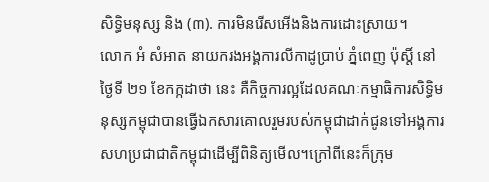សិទ្ធិមនុស្ស និង (៣). ការមិនរើសអើងនិងការដោះស្រាយ។
លោក អំ សំអាត នាយករងអង្គការលីកាដូប្រាប់ ភ្នំពេញ ប៉ុស្ដិ៍ នៅថ្ងៃទី ២១ ខែកក្កដាថា នេះ គឺកិច្ចការល្អដែលគណៈកម្មាធិការសិទ្ធិមនុស្សកម្ពុជាបានធ្វើឯកសារគោលរួមរបស់កម្ពុជាដាក់ជូនទៅអង្គការសហប្រជាជាតិកម្ពុជាដើម្បីពិនិត្យមើល។ក្រៅពីនេះក៏ក្រុម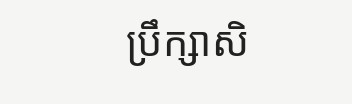ប្រឹក្សាសិ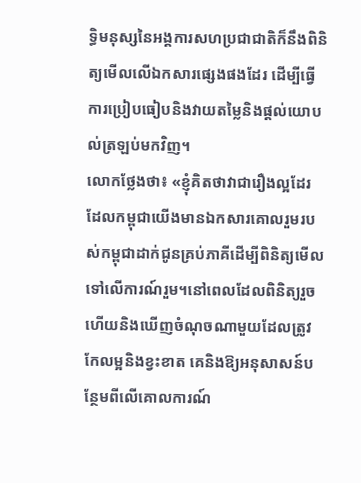ទ្ធិមនុស្សនៃអង្គការសហប្រជាជាតិក៏នឹងពិនិត្យមើលលើឯកសារផ្សេងផងដែរ ដើម្បីធ្វើការប្រៀបធៀបនិងវាយតម្លៃនិងផ្តល់យោបល់ត្រឡប់មកវិញ។
លោកថ្លែងថា៖ «ខ្ញុំគិតថាវាជារឿងល្អដែរដែលកម្ពុជាយើងមានឯកសារគោលរួមរបស់កម្ពុជាដាក់ជូនគ្រប់ភាគីដើម្បីពិនិត្យមើល ទៅលើការណ៍រួម។នៅពេលដែលពិនិត្យរួចហើយនិងឃើញចំណុចណាមួយដែលត្រូវកែលម្អនិងខ្វះខាត គេនិងឱ្យអនុសាសន៍បន្ថែមពីលើគោលការណ៍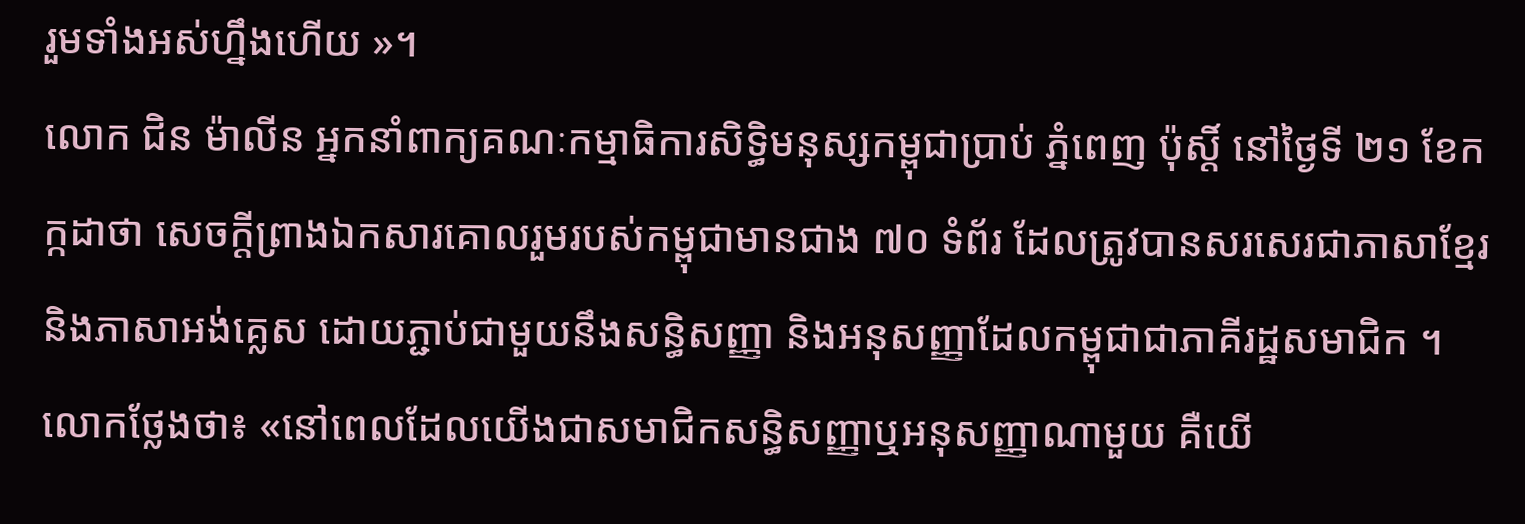រួមទាំងអស់ហ្នឹងហើយ »។
លោក ជិន ម៉ាលីន អ្នកនាំពាក្យគណៈកម្មាធិការសិទ្ធិមនុស្សកម្ពុជាប្រាប់ ភ្នំពេញ ប៉ុស្តិ៍ នៅថ្ងៃទី ២១ ខែកក្កដាថា សេចក្តីព្រាងឯកសារគោលរួមរបស់កម្ពុជាមានជាង ៧០ ទំព័រ ដែលត្រូវបានសរសេរជាភាសាខ្មែរ និងភាសាអង់គ្លេស ដោយភ្ជាប់ជាមួយនឹងសន្ធិសញ្ញា និងអនុសញ្ញាដែលកម្ពុជាជាភាគីរដ្ឋសមាជិក ។
លោកថ្លែងថា៖ «នៅពេលដែលយើងជាសមាជិកសន្ធិសញ្ញាឬអនុសញ្ញាណាមួយ គឺយើ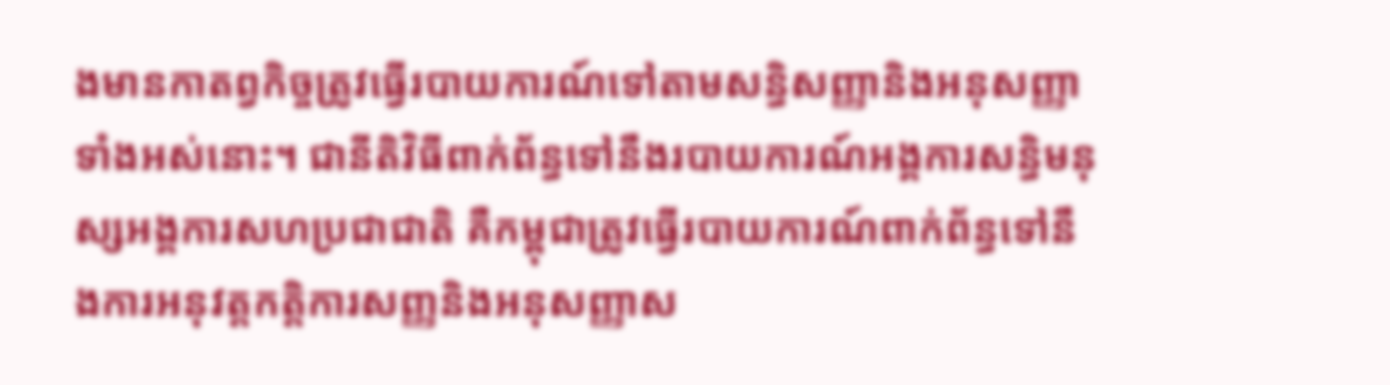ងមានកាតព្វកិច្ចត្រូវធ្វើរបាយការណ៍ទៅតាមសន្ធិសញ្ញានិងអនុសញ្ញាទាំងអស់នោះ។ ជានីតិវិធីពាក់ព័ន្ធទៅនឹងរបាយការណ៍អង្គការសន្ធិមនុស្សអង្គការសហប្រជាជាតិ គឺកម្ពុជាត្រូវធ្វើរបាយការណ៍ពាក់ព័ន្ធទៅនឹងការអនុវត្តកត្តិការសញ្ញនិងអនុសញ្ញាស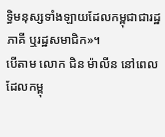ទ្ធិមនុស្សទាំងឡាយដែលកម្ពុជាជារដ្ឋភាគី ឬរដ្ឋសមាជិក»។
បើតាម លោក ជិន ម៉ាលីន នៅពេលដែលកម្ពុ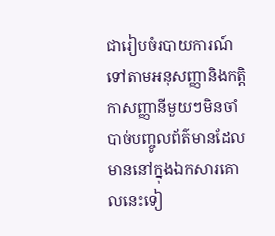ជារៀបចំរបាយការណ៍ទៅតាមអនុសញ្ញានិងកត្តិកាសញ្ញានីមួយៗមិនចាំបាច់បញ្ចូលព័ត៌មានដែលមាននៅក្នុងឯកសារគោលនេះទៀ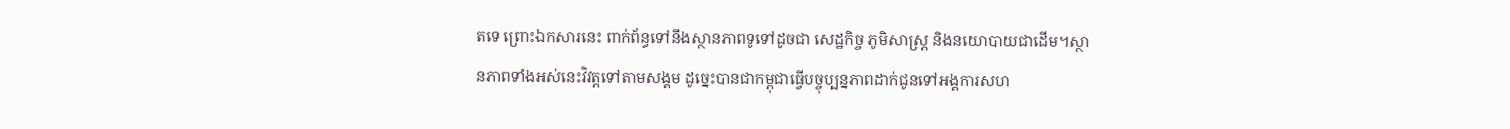តទេ ព្រោះឯកសារនេះ ពាក់ព័ន្ធទៅនឹងស្ថានភាពទូទៅដូចជា សេដ្ឋកិច្ច ភូមិសាស្ត្រ និងនយោបាយជាដើម។ស្ថានភាពទាំងអស់នេះវិវត្តទៅតាមសង្គម ដូច្នេះបានជាកម្ពុជាធ្វើបច្ចុប្បន្នភាពដាក់ជូនទៅអង្គការសហ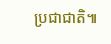ប្រជាជាតិ៕